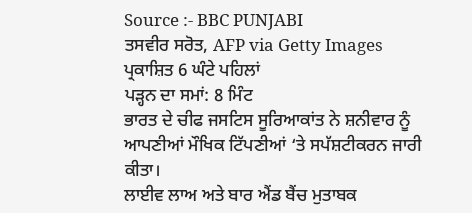Source :- BBC PUNJABI
ਤਸਵੀਰ ਸਰੋਤ, AFP via Getty Images
ਪ੍ਰਕਾਸ਼ਿਤ 6 ਘੰਟੇ ਪਹਿਲਾਂ
ਪੜ੍ਹਨ ਦਾ ਸਮਾਂ: 8 ਮਿੰਟ
ਭਾਰਤ ਦੇ ਚੀਫ ਜਸਟਿਸ ਸੂਰਿਆਕਾਂਤ ਨੇ ਸ਼ਨੀਵਾਰ ਨੂੰ ਆਪਣੀਆਂ ਮੌਖਿਕ ਟਿੱਪਣੀਆਂ ‘ਤੇ ਸਪੱਸ਼ਟੀਕਰਨ ਜਾਰੀ ਕੀਤਾ।
ਲਾਈਵ ਲਾਅ ਅਤੇ ਬਾਰ ਐਂਡ ਬੈਂਚ ਮੁਤਾਬਕ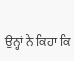ਉਨ੍ਹਾਂ ਨੇ ਕਿਹਾ ਕਿ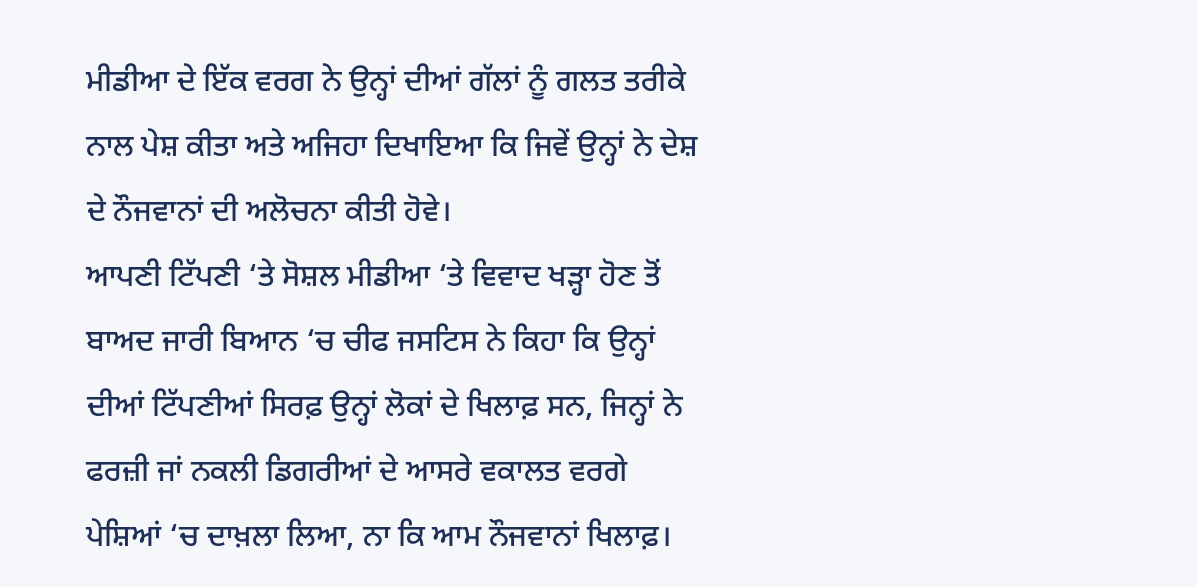ਮੀਡੀਆ ਦੇ ਇੱਕ ਵਰਗ ਨੇ ਉਨ੍ਹਾਂ ਦੀਆਂ ਗੱਲਾਂ ਨੂੰ ਗਲਤ ਤਰੀਕੇ ਨਾਲ ਪੇਸ਼ ਕੀਤਾ ਅਤੇ ਅਜਿਹਾ ਦਿਖਾਇਆ ਕਿ ਜਿਵੇਂ ਉਨ੍ਹਾਂ ਨੇ ਦੇਸ਼ ਦੇ ਨੌਜਵਾਨਾਂ ਦੀ ਅਲੋਚਨਾ ਕੀਤੀ ਹੋਵੇ।
ਆਪਣੀ ਟਿੱਪਣੀ ‘ਤੇ ਸੋਸ਼ਲ ਮੀਡੀਆ ‘ਤੇ ਵਿਵਾਦ ਖੜ੍ਹਾ ਹੋਣ ਤੋਂ ਬਾਅਦ ਜਾਰੀ ਬਿਆਨ ‘ਚ ਚੀਫ ਜਸਟਿਸ ਨੇ ਕਿਹਾ ਕਿ ਉਨ੍ਹਾਂ ਦੀਆਂ ਟਿੱਪਣੀਆਂ ਸਿਰਫ਼ ਉਨ੍ਹਾਂ ਲੋਕਾਂ ਦੇ ਖਿਲਾਫ਼ ਸਨ, ਜਿਨ੍ਹਾਂ ਨੇ ਫਰਜ਼ੀ ਜਾਂ ਨਕਲੀ ਡਿਗਰੀਆਂ ਦੇ ਆਸਰੇ ਵਕਾਲਤ ਵਰਗੇ ਪੇਸ਼ਿਆਂ ‘ਚ ਦਾਖ਼ਲਾ ਲਿਆ, ਨਾ ਕਿ ਆਮ ਨੌਜਵਾਨਾਂ ਖਿਲਾਫ਼।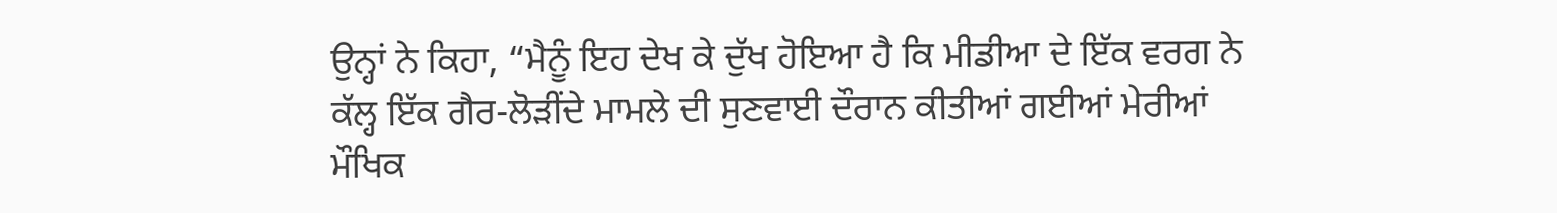ਉਨ੍ਹਾਂ ਨੇ ਕਿਹਾ, “ਮੈਨੂੰ ਇਹ ਦੇਖ ਕੇ ਦੁੱਖ ਹੋਇਆ ਹੈ ਕਿ ਮੀਡੀਆ ਦੇ ਇੱਕ ਵਰਗ ਨੇ ਕੱਲ੍ਹ ਇੱਕ ਗੈਰ-ਲੋੜੀਂਦੇ ਮਾਮਲੇ ਦੀ ਸੁਣਵਾਈ ਦੌਰਾਨ ਕੀਤੀਆਂ ਗਈਆਂ ਮੇਰੀਆਂ ਮੌਖਿਕ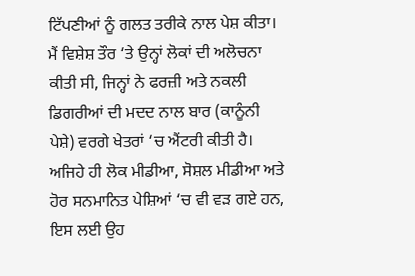ਟਿੱਪਣੀਆਂ ਨੂੰ ਗਲਤ ਤਰੀਕੇ ਨਾਲ ਪੇਸ਼ ਕੀਤਾ। ਮੈਂ ਵਿਸ਼ੇਸ਼ ਤੌਰ ‘ਤੇ ਉਨ੍ਹਾਂ ਲੋਕਾਂ ਦੀ ਅਲੋਚਨਾ ਕੀਤੀ ਸੀ, ਜਿਨ੍ਹਾਂ ਨੇ ਫਰਜ਼ੀ ਅਤੇ ਨਕਲੀ ਡਿਗਰੀਆਂ ਦੀ ਮਦਦ ਨਾਲ ਬਾਰ (ਕਾਨੂੰਨੀ ਪੇਸ਼ੇ) ਵਰਗੇ ਖੇਤਰਾਂ ‘ਚ ਐਂਟਰੀ ਕੀਤੀ ਹੈ। ਅਜਿਹੇ ਹੀ ਲੋਕ ਮੀਡੀਆ, ਸੋਸ਼ਲ ਮੀਡੀਆ ਅਤੇ ਹੋਰ ਸਨਮਾਨਿਤ ਪੇਸ਼ਿਆਂ ‘ਚ ਵੀ ਵੜ ਗਏ ਹਨ, ਇਸ ਲਈ ਉਹ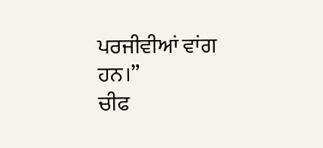ਪਰਜੀਵੀਆਂ ਵਾਂਗ ਹਨ।”
ਚੀਫ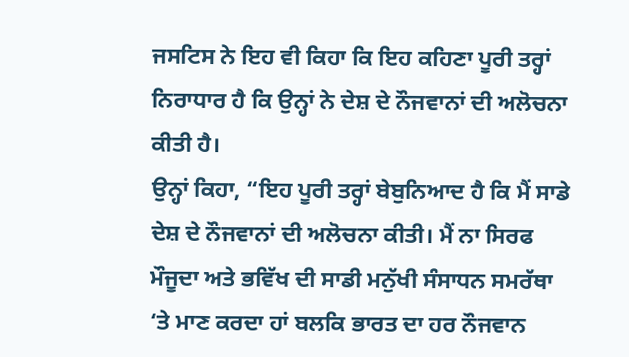ਜਸਟਿਸ ਨੇ ਇਹ ਵੀ ਕਿਹਾ ਕਿ ਇਹ ਕਹਿਣਾ ਪੂਰੀ ਤਰ੍ਹਾਂ ਨਿਰਾਧਾਰ ਹੈ ਕਿ ਉਨ੍ਹਾਂ ਨੇ ਦੇਸ਼ ਦੇ ਨੌਜਵਾਨਾਂ ਦੀ ਅਲੋਚਨਾ ਕੀਤੀ ਹੈ।
ਉਨ੍ਹਾਂ ਕਿਹਾ, “ਇਹ ਪੂਰੀ ਤਰ੍ਹਾਂ ਬੇਬੁਨਿਆਦ ਹੈ ਕਿ ਮੈਂ ਸਾਡੇ ਦੇਸ਼ ਦੇ ਨੌਜਵਾਨਾਂ ਦੀ ਅਲੋਚਨਾ ਕੀਤੀ। ਮੈਂ ਨਾ ਸਿਰਫ ਮੌਜੂਦਾ ਅਤੇ ਭਵਿੱਖ ਦੀ ਸਾਡੀ ਮਨੁੱਖੀ ਸੰਸਾਧਨ ਸਮਰੱਥਾ ‘ਤੇ ਮਾਣ ਕਰਦਾ ਹਾਂ ਬਲਕਿ ਭਾਰਤ ਦਾ ਹਰ ਨੌਜਵਾਨ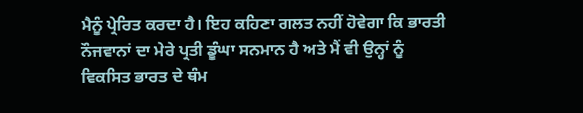ਮੈਨੂੰ ਪ੍ਰੇਰਿਤ ਕਰਦਾ ਹੈ। ਇਹ ਕਹਿਣਾ ਗਲਤ ਨਹੀਂ ਹੋਵੇਗਾ ਕਿ ਭਾਰਤੀ ਨੌਜਵਾਨਾਂ ਦਾ ਮੇਰੇ ਪ੍ਰਤੀ ਡੂੰਘਾ ਸਨਮਾਨ ਹੈ ਅਤੇ ਮੈਂ ਵੀ ਉਨ੍ਹਾਂ ਨੂੰ ਵਿਕਸਿਤ ਭਾਰਤ ਦੇ ਥੰਮ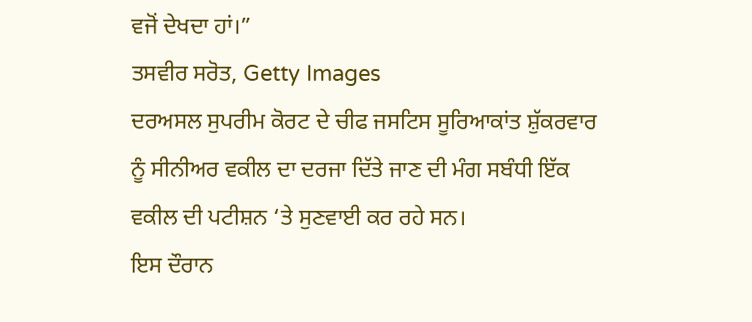ਵਜੋਂ ਦੇਖਦਾ ਹਾਂ।”
ਤਸਵੀਰ ਸਰੋਤ, Getty Images
ਦਰਅਸਲ ਸੁਪਰੀਮ ਕੋਰਟ ਦੇ ਚੀਫ ਜਸਟਿਸ ਸੂਰਿਆਕਾਂਤ ਸ਼ੁੱਕਰਵਾਰ ਨੂੰ ਸੀਨੀਅਰ ਵਕੀਲ ਦਾ ਦਰਜਾ ਦਿੱਤੇ ਜਾਣ ਦੀ ਮੰਗ ਸਬੰਧੀ ਇੱਕ ਵਕੀਲ ਦੀ ਪਟੀਸ਼ਨ ‘ਤੇ ਸੁਣਵਾਈ ਕਰ ਰਹੇ ਸਨ।
ਇਸ ਦੌਰਾਨ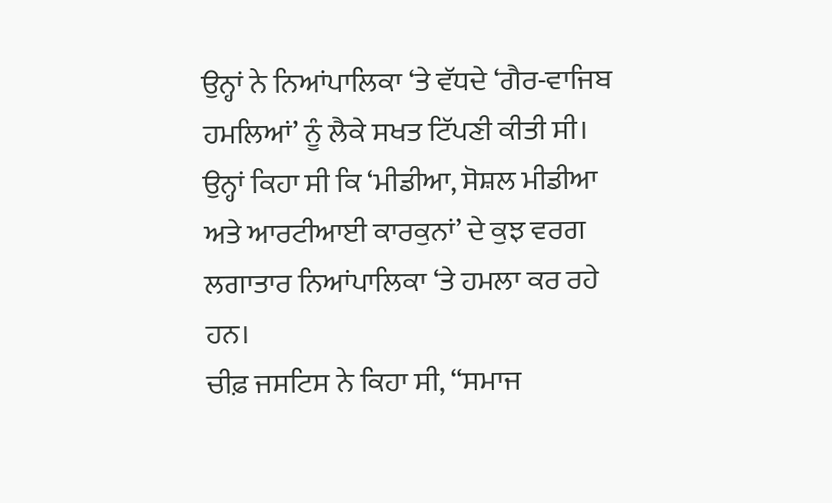ਉਨ੍ਹਾਂ ਨੇ ਨਿਆਂਪਾਲਿਕਾ ‘ਤੇ ਵੱਧਦੇ ‘ਗੈਰ-ਵਾਜਿਬ ਹਮਲਿਆਂ’ ਨੂੰ ਲੈਕੇ ਸਖਤ ਟਿੱਪਣੀ ਕੀਤੀ ਸੀ।
ਉਨ੍ਹਾਂ ਕਿਹਾ ਸੀ ਕਿ ‘ਮੀਡੀਆ, ਸੋਸ਼ਲ ਮੀਡੀਆ ਅਤੇ ਆਰਟੀਆਈ ਕਾਰਕੁਨਾਂ’ ਦੇ ਕੁਝ ਵਰਗ ਲਗਾਤਾਰ ਨਿਆਂਪਾਲਿਕਾ ‘ਤੇ ਹਮਲਾ ਕਰ ਰਹੇ ਹਨ।
ਚੀਫ਼ ਜਸਟਿਸ ਨੇ ਕਿਹਾ ਸੀ, “ਸਮਾਜ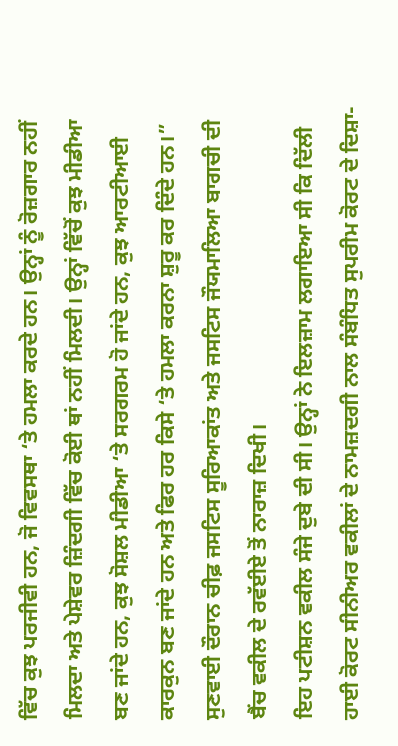ਵਿੱਚ ਕੁਝ ਪਰਜੀਵੀ ਹਨ, ਜੋ ਵਿਵਸਥਾ ‘ਤੇ ਹਮਲਾ ਕਰਦੇ ਹਨ। ਉਨ੍ਹਾਂ ਨੂੰ ਰੋਜ਼ਗਾਰ ਨਹੀਂ ਮਿਲਦਾ ਅਤੇ ਪੇਸ਼ੇਵਰ ਜ਼ਿੰਦਗੀ ਵਿੱਚ ਕੋਈ ਥਾਂ ਨਹੀਂ ਮਿਲਦੀ। ਉਨ੍ਹਾਂ ਵਿੱਚੋਂ ਕੁਝ ਮੀਡੀਆ ਬਣ ਜਾਂਦੇ ਹਨ, ਕੁਝ ਸੋਸ਼ਲ ਮੀਡੀਆ ‘ਤੇ ਸਰਗਰਮ ਹੋ ਜਾਂਦੇ ਹਨ, ਕੁਝ ਆਰਟੀਆਈ ਕਾਰਕੁਨ ਬਣ ਜਾਂਦੇ ਹਨ ਅਤੇ ਫਿਰ ਹਰ ਕਿਸੇ ‘ਤੇ ਹਮਲਾ ਕਰਨਾ ਸ਼ੁਰੂ ਕਰ ਦਿੰਦੇ ਹਨ।”
ਸੁਣਵਾਈ ਦੌਰਾਨ ਚੀਫ਼ ਜਸਟਿਸ ਸੂਰਿਆਕਾਂਤ ਅਤੇ ਜਸਟਿਸ ਜੌਯਮਾਲਿਆ ਬਾਗਚੀ ਦੀ ਬੈਂਚ ਵਕੀਲ ਦੇ ਰਵੱਈਏ ਤੋਂ ਨਾਰਾਜ਼ ਦਿਖੀ।
ਇਹ ਪਟੀਸ਼ਨ ਵਕੀਲ ਸੰਜੇ ਦੁਬੇ ਦੀ ਸੀ। ਉਨ੍ਹਾਂ ਨੇ ਇਲਜ਼ਾਮ ਲਗਾਇਆ ਸੀ ਕਿ ਦਿੱਲੀ ਹਾਈ ਕੋਰਟ ਸੀਨੀਅਰ ਵਕੀਲਾਂ ਦੇ ਨਾਮਜ਼ਦਗੀ ਨਾਲ ਸੰਬੰਧਿਤ ਸੁਪਰੀਮ ਕੋਰਟ ਦੇ ਦਿਸ਼ਾ-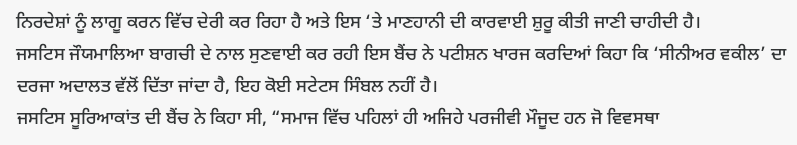ਨਿਰਦੇਸ਼ਾਂ ਨੂੰ ਲਾਗੂ ਕਰਨ ਵਿੱਚ ਦੇਰੀ ਕਰ ਰਿਹਾ ਹੈ ਅਤੇ ਇਸ ‘ਤੇ ਮਾਣਹਾਨੀ ਦੀ ਕਾਰਵਾਈ ਸ਼ੁਰੂ ਕੀਤੀ ਜਾਣੀ ਚਾਹੀਦੀ ਹੈ।
ਜਸਟਿਸ ਜੌਯਮਾਲਿਆ ਬਾਗਚੀ ਦੇ ਨਾਲ ਸੁਣਵਾਈ ਕਰ ਰਹੀ ਇਸ ਬੈਂਚ ਨੇ ਪਟੀਸ਼ਨ ਖਾਰਜ ਕਰਦਿਆਂ ਕਿਹਾ ਕਿ ‘ਸੀਨੀਅਰ ਵਕੀਲ’ ਦਾ ਦਰਜਾ ਅਦਾਲਤ ਵੱਲੋਂ ਦਿੱਤਾ ਜਾਂਦਾ ਹੈ, ਇਹ ਕੋਈ ਸਟੇਟਸ ਸਿੰਬਲ ਨਹੀਂ ਹੈ।
ਜਸਟਿਸ ਸੂਰਿਆਕਾਂਤ ਦੀ ਬੈਂਚ ਨੇ ਕਿਹਾ ਸੀ, “ਸਮਾਜ ਵਿੱਚ ਪਹਿਲਾਂ ਹੀ ਅਜਿਹੇ ਪਰਜੀਵੀ ਮੌਜੂਦ ਹਨ ਜੋ ਵਿਵਸਥਾ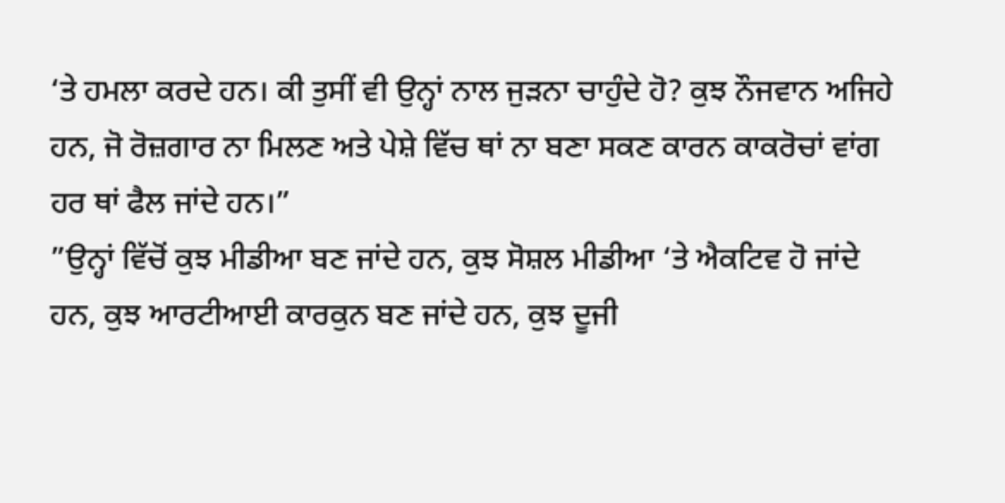‘ਤੇ ਹਮਲਾ ਕਰਦੇ ਹਨ। ਕੀ ਤੁਸੀਂ ਵੀ ਉਨ੍ਹਾਂ ਨਾਲ ਜੁੜਨਾ ਚਾਹੁੰਦੇ ਹੋ? ਕੁਝ ਨੌਜਵਾਨ ਅਜਿਹੇ ਹਨ, ਜੋ ਰੋਜ਼ਗਾਰ ਨਾ ਮਿਲਣ ਅਤੇ ਪੇਸ਼ੇ ਵਿੱਚ ਥਾਂ ਨਾ ਬਣਾ ਸਕਣ ਕਾਰਨ ਕਾਕਰੋਚਾਂ ਵਾਂਗ ਹਰ ਥਾਂ ਫੈਲ ਜਾਂਦੇ ਹਨ।”
”ਉਨ੍ਹਾਂ ਵਿੱਚੋਂ ਕੁਝ ਮੀਡੀਆ ਬਣ ਜਾਂਦੇ ਹਨ, ਕੁਝ ਸੋਸ਼ਲ ਮੀਡੀਆ ‘ਤੇ ਐਕਟਿਵ ਹੋ ਜਾਂਦੇ ਹਨ, ਕੁਝ ਆਰਟੀਆਈ ਕਾਰਕੁਨ ਬਣ ਜਾਂਦੇ ਹਨ, ਕੁਝ ਦੂਜੀ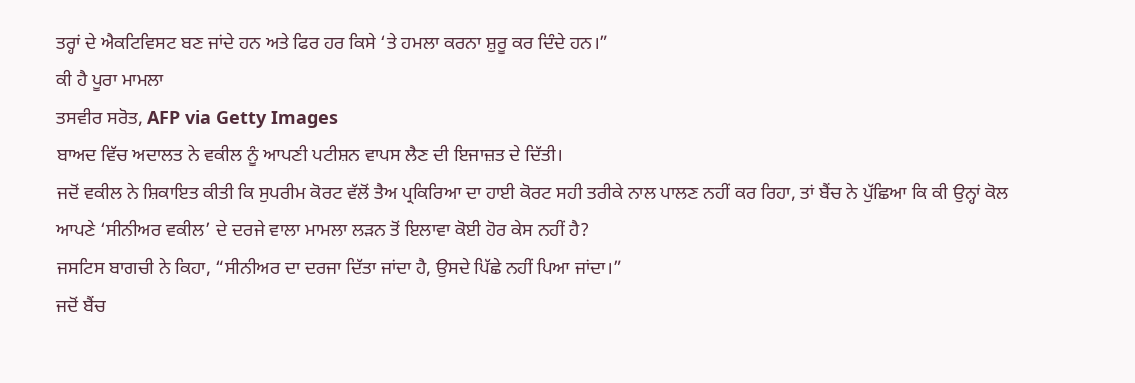ਤਰ੍ਹਾਂ ਦੇ ਐਕਟਿਵਿਸਟ ਬਣ ਜਾਂਦੇ ਹਨ ਅਤੇ ਫਿਰ ਹਰ ਕਿਸੇ ‘ਤੇ ਹਮਲਾ ਕਰਨਾ ਸ਼ੁਰੂ ਕਰ ਦਿੰਦੇ ਹਨ।”
ਕੀ ਹੈ ਪੂਰਾ ਮਾਮਲਾ
ਤਸਵੀਰ ਸਰੋਤ, AFP via Getty Images
ਬਾਅਦ ਵਿੱਚ ਅਦਾਲਤ ਨੇ ਵਕੀਲ ਨੂੰ ਆਪਣੀ ਪਟੀਸ਼ਨ ਵਾਪਸ ਲੈਣ ਦੀ ਇਜਾਜ਼ਤ ਦੇ ਦਿੱਤੀ।
ਜਦੋਂ ਵਕੀਲ ਨੇ ਸ਼ਿਕਾਇਤ ਕੀਤੀ ਕਿ ਸੁਪਰੀਮ ਕੋਰਟ ਵੱਲੋਂ ਤੈਅ ਪ੍ਰਕਿਰਿਆ ਦਾ ਹਾਈ ਕੋਰਟ ਸਹੀ ਤਰੀਕੇ ਨਾਲ ਪਾਲਣ ਨਹੀਂ ਕਰ ਰਿਹਾ, ਤਾਂ ਬੈਂਚ ਨੇ ਪੁੱਛਿਆ ਕਿ ਕੀ ਉਨ੍ਹਾਂ ਕੋਲ ਆਪਣੇ ‘ਸੀਨੀਅਰ ਵਕੀਲ’ ਦੇ ਦਰਜੇ ਵਾਲਾ ਮਾਮਲਾ ਲੜਨ ਤੋਂ ਇਲਾਵਾ ਕੋਈ ਹੋਰ ਕੇਸ ਨਹੀਂ ਹੈ?
ਜਸਟਿਸ ਬਾਗਚੀ ਨੇ ਕਿਹਾ, “ਸੀਨੀਅਰ ਦਾ ਦਰਜਾ ਦਿੱਤਾ ਜਾਂਦਾ ਹੈ, ਉਸਦੇ ਪਿੱਛੇ ਨਹੀਂ ਪਿਆ ਜਾਂਦਾ।”
ਜਦੋਂ ਬੈਂਚ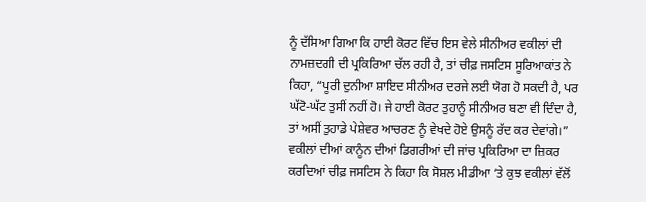ਨੂੰ ਦੱਸਿਆ ਗਿਆ ਕਿ ਹਾਈ ਕੋਰਟ ਵਿੱਚ ਇਸ ਵੇਲੇ ਸੀਨੀਅਰ ਵਕੀਲਾਂ ਦੀ ਨਾਮਜ਼ਦਗੀ ਦੀ ਪ੍ਰਕਿਰਿਆ ਚੱਲ ਰਹੀ ਹੈ, ਤਾਂ ਚੀਫ਼ ਜਸਟਿਸ ਸੂਰਿਆਕਾਂਤ ਨੇ ਕਿਹਾ, “ਪੂਰੀ ਦੁਨੀਆ ਸ਼ਾਇਦ ਸੀਨੀਅਰ ਦਰਜੇ ਲਈ ਯੋਗ ਹੋ ਸਕਦੀ ਹੈ, ਪਰ ਘੱਟੋ-ਘੱਟ ਤੁਸੀਂ ਨਹੀਂ ਹੋ। ਜੇ ਹਾਈ ਕੋਰਟ ਤੁਹਾਨੂੰ ਸੀਨੀਅਰ ਬਣਾ ਵੀ ਦਿੰਦਾ ਹੈ, ਤਾਂ ਅਸੀਂ ਤੁਹਾਡੇ ਪੇਸ਼ੇਵਰ ਆਚਰਣ ਨੂੰ ਵੇਖਦੇ ਹੋਏ ਉਸਨੂੰ ਰੱਦ ਕਰ ਦੇਵਾਂਗੇ।”
ਵਕੀਲਾਂ ਦੀਆਂ ਕਾਨੂੰਨ ਦੀਆਂ ਡਿਗਰੀਆਂ ਦੀ ਜਾਂਚ ਪ੍ਰਕਿਰਿਆ ਦਾ ਜ਼ਿਕਰ ਕਰਦਿਆਂ ਚੀਫ਼ ਜਸਟਿਸ ਨੇ ਕਿਹਾ ਕਿ ਸੋਸ਼ਲ ਮੀਡੀਆ ‘ਤੇ ਕੁਝ ਵਕੀਲਾਂ ਵੱਲੋਂ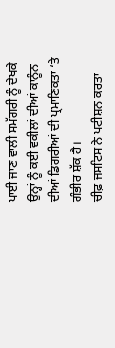ਪਾਈ ਜਾਣ ਵਾਲੀ ਸਮੱਗਰੀ ਨੂੰ ਦੇਖਕੇ ਉਨ੍ਹਾਂ ਨੂੰ ਕਈ ਵਕੀਲਾਂ ਦੀਆਂ ਕਾਨੂੰਨ ਦੀਆਂ ਡਿਗਰੀਆਂ ਦੀ ਪ੍ਰਮਾਣਿਕਤਾ ‘ਤੇ ਗੰਭੀਰ ਸ਼ੱਕ ਹੈ।
ਚੀਫ਼ ਜਸਟਿਸ ਨੇ ਪਟੀਸ਼ਨ ਕਰਤਾ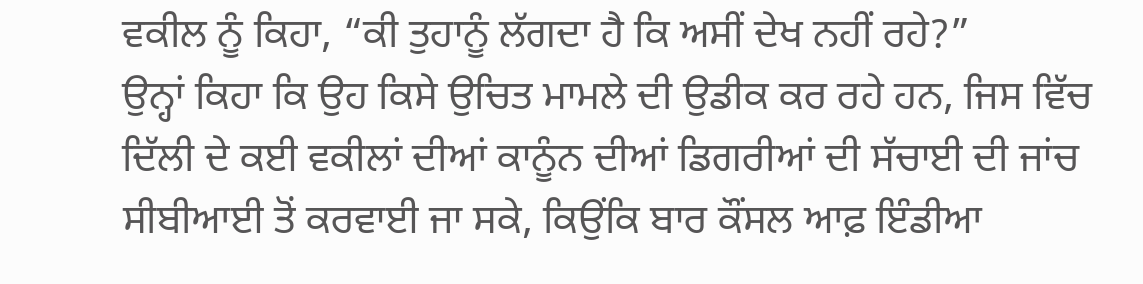ਵਕੀਲ ਨੂੰ ਕਿਹਾ, “ਕੀ ਤੁਹਾਨੂੰ ਲੱਗਦਾ ਹੈ ਕਿ ਅਸੀਂ ਦੇਖ ਨਹੀਂ ਰਹੇ?”
ਉਨ੍ਹਾਂ ਕਿਹਾ ਕਿ ਉਹ ਕਿਸੇ ਉਚਿਤ ਮਾਮਲੇ ਦੀ ਉਡੀਕ ਕਰ ਰਹੇ ਹਨ, ਜਿਸ ਵਿੱਚ ਦਿੱਲੀ ਦੇ ਕਈ ਵਕੀਲਾਂ ਦੀਆਂ ਕਾਨੂੰਨ ਦੀਆਂ ਡਿਗਰੀਆਂ ਦੀ ਸੱਚਾਈ ਦੀ ਜਾਂਚ ਸੀਬੀਆਈ ਤੋਂ ਕਰਵਾਈ ਜਾ ਸਕੇ, ਕਿਉਂਕਿ ਬਾਰ ਕੌਂਸਲ ਆਫ਼ ਇੰਡੀਆ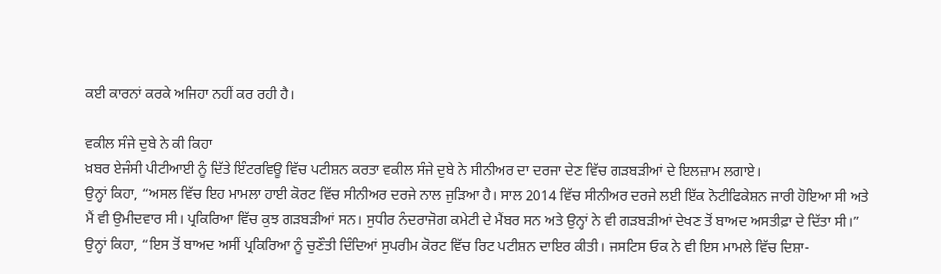ਕਈ ਕਾਰਨਾਂ ਕਰਕੇ ਅਜਿਹਾ ਨਹੀਂ ਕਰ ਰਹੀ ਹੈ।

ਵਕੀਲ ਸੰਜੇ ਦੁਬੇ ਨੇ ਕੀ ਕਿਹਾ
ਖ਼ਬਰ ਏਜੰਸੀ ਪੀਟੀਆਈ ਨੂੰ ਦਿੱਤੇ ਇੰਟਰਵਿਊ ਵਿੱਚ ਪਟੀਸ਼ਨ ਕਰਤਾ ਵਕੀਲ ਸੰਜੇ ਦੁਬੇ ਨੇ ਸੀਨੀਅਰ ਦਾ ਦਰਜਾ ਦੇਣ ਵਿੱਚ ਗੜਬੜੀਆਂ ਦੇ ਇਲਜ਼ਾਮ ਲਗਾਏ।
ਉਨ੍ਹਾਂ ਕਿਹਾ, “ਅਸਲ ਵਿੱਚ ਇਹ ਮਾਮਲਾ ਹਾਈ ਕੋਰਟ ਵਿੱਚ ਸੀਨੀਅਰ ਦਰਜੇ ਨਾਲ ਜੁੜਿਆ ਹੈ। ਸਾਲ 2014 ਵਿੱਚ ਸੀਨੀਅਰ ਦਰਜੇ ਲਈ ਇੱਕ ਨੋਟੀਫਿਕੇਸ਼ਨ ਜਾਰੀ ਹੋਇਆ ਸੀ ਅਤੇ ਮੈਂ ਵੀ ਉਮੀਦਵਾਰ ਸੀ। ਪ੍ਰਕਿਰਿਆ ਵਿੱਚ ਕੁਝ ਗੜਬੜੀਆਂ ਸਨ। ਸੁਧੀਰ ਨੰਦਰਾਜੋਗ ਕਮੇਟੀ ਦੇ ਮੈਂਬਰ ਸਨ ਅਤੇ ਉਨ੍ਹਾਂ ਨੇ ਵੀ ਗੜਬੜੀਆਂ ਦੇਖਣ ਤੋਂ ਬਾਅਦ ਅਸਤੀਫ਼ਾ ਦੇ ਦਿੱਤਾ ਸੀ।”
ਉਨ੍ਹਾਂ ਕਿਹਾ, “ਇਸ ਤੋਂ ਬਾਅਦ ਅਸੀਂ ਪ੍ਰਕਿਰਿਆ ਨੂੰ ਚੁਣੌਤੀ ਦਿੰਦਿਆਂ ਸੁਪਰੀਮ ਕੋਰਟ ਵਿੱਚ ਰਿਟ ਪਟੀਸ਼ਨ ਦਾਇਰ ਕੀਤੀ। ਜਸਟਿਸ ਓਕ ਨੇ ਵੀ ਇਸ ਮਾਮਲੇ ਵਿੱਚ ਦਿਸ਼ਾ-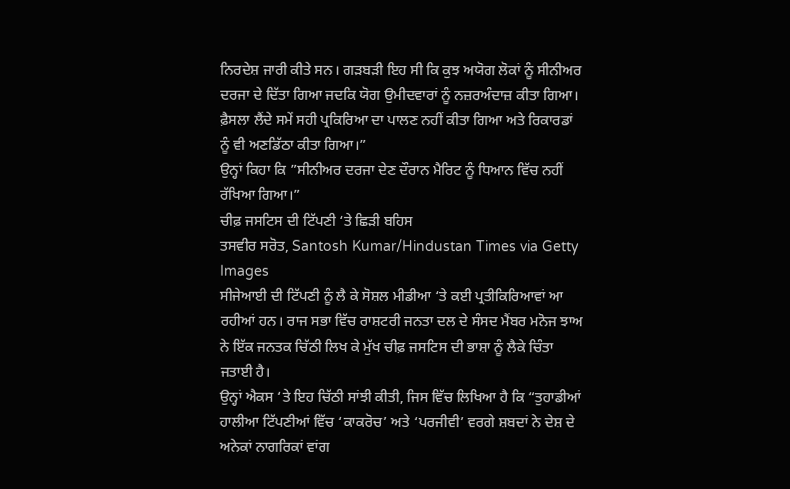ਨਿਰਦੇਸ਼ ਜਾਰੀ ਕੀਤੇ ਸਨ। ਗੜਬੜੀ ਇਹ ਸੀ ਕਿ ਕੁਝ ਅਯੋਗ ਲੋਕਾਂ ਨੂੰ ਸੀਨੀਅਰ ਦਰਜਾ ਦੇ ਦਿੱਤਾ ਗਿਆ ਜਦਕਿ ਯੋਗ ਉਮੀਦਵਾਰਾਂ ਨੂੰ ਨਜ਼ਰਅੰਦਾਜ਼ ਕੀਤਾ ਗਿਆ। ਫ਼ੈਸਲਾ ਲੈਂਦੇ ਸਮੇਂ ਸਹੀ ਪ੍ਰਕਿਰਿਆ ਦਾ ਪਾਲਣ ਨਹੀਂ ਕੀਤਾ ਗਿਆ ਅਤੇ ਰਿਕਾਰਡਾਂ ਨੂੰ ਵੀ ਅਣਡਿੱਠਾ ਕੀਤਾ ਗਿਆ।”
ਉਨ੍ਹਾਂ ਕਿਹਾ ਕਿ ”ਸੀਨੀਅਰ ਦਰਜਾ ਦੇਣ ਦੌਰਾਨ ਮੈਰਿਟ ਨੂੰ ਧਿਆਨ ਵਿੱਚ ਨਹੀਂ ਰੱਖਿਆ ਗਿਆ।”
ਚੀਫ਼ ਜਸਟਿਸ ਦੀ ਟਿੱਪਣੀ ‘ਤੇ ਛਿੜੀ ਬਹਿਸ
ਤਸਵੀਰ ਸਰੋਤ, Santosh Kumar/Hindustan Times via Getty Images
ਸੀਜੇਆਈ ਦੀ ਟਿੱਪਣੀ ਨੂੰ ਲੈ ਕੇ ਸੋਸ਼ਲ ਮੀਡੀਆ ‘ਤੇ ਕਈ ਪ੍ਰਤੀਕਿਰਿਆਵਾਂ ਆ ਰਹੀਆਂ ਹਨ। ਰਾਜ ਸਭਾ ਵਿੱਚ ਰਾਸ਼ਟਰੀ ਜਨਤਾ ਦਲ ਦੇ ਸੰਸਦ ਮੈਂਬਰ ਮਨੋਜ ਝਾਅ ਨੇ ਇੱਕ ਜਨਤਕ ਚਿੱਠੀ ਲਿਖ ਕੇ ਮੁੱਖ ਚੀਫ਼ ਜਸਟਿਸ ਦੀ ਭਾਸ਼ਾ ਨੂੰ ਲੈਕੇ ਚਿੰਤਾ ਜਤਾਈ ਹੈ।
ਉਨ੍ਹਾਂ ਐਕਸ ‘ਤੇ ਇਹ ਚਿੱਠੀ ਸਾਂਝੀ ਕੀਤੀ, ਜਿਸ ਵਿੱਚ ਲਿਖਿਆ ਹੈ ਕਿ “ਤੁਹਾਡੀਆਂ ਹਾਲੀਆ ਟਿੱਪਣੀਆਂ ਵਿੱਚ ‘ਕਾਕਰੋਚ’ ਅਤੇ ‘ਪਰਜੀਵੀ’ ਵਰਗੇ ਸ਼ਬਦਾਂ ਨੇ ਦੇਸ਼ ਦੇ ਅਨੇਕਾਂ ਨਾਗਰਿਕਾਂ ਵਾਂਗ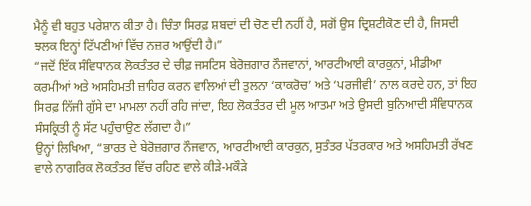ਮੈਨੂੰ ਵੀ ਬਹੁਤ ਪਰੇਸ਼ਾਨ ਕੀਤਾ ਹੈ। ਚਿੰਤਾ ਸਿਰਫ਼ ਸ਼ਬਦਾਂ ਦੀ ਚੋਣ ਦੀ ਨਹੀਂ ਹੈ, ਸਗੋਂ ਉਸ ਦ੍ਰਿਸ਼ਟੀਕੋਣ ਦੀ ਹੈ, ਜਿਸਦੀ ਝਲਕ ਇਨ੍ਹਾਂ ਟਿੱਪਣੀਆਂ ਵਿੱਚ ਨਜ਼ਰ ਆਉਂਦੀ ਹੈ।”
“ਜਦੋਂ ਇੱਕ ਸੰਵਿਧਾਨਕ ਲੋਕਤੰਤਰ ਦੇ ਚੀਫ਼ ਜਸਟਿਸ ਬੇਰੋਜ਼ਗਾਰ ਨੌਜਵਾਨਾਂ, ਆਰਟੀਆਈ ਕਾਰਕੁਨਾਂ, ਮੀਡੀਆ ਕਰਮੀਆਂ ਅਤੇ ਅਸਹਿਮਤੀ ਜ਼ਾਹਿਰ ਕਰਨ ਵਾਲਿਆਂ ਦੀ ਤੁਲਨਾ ‘ਕਾਕਰੋਚ’ ਅਤੇ ‘ਪਰਜੀਵੀ’ ਨਾਲ ਕਰਦੇ ਹਨ, ਤਾਂ ਇਹ ਸਿਰਫ਼ ਨਿੱਜੀ ਗੁੱਸੇ ਦਾ ਮਾਮਲਾ ਨਹੀਂ ਰਹਿ ਜਾਂਦਾ, ਇਹ ਲੋਕਤੰਤਰ ਦੀ ਮੂਲ ਆਤਮਾ ਅਤੇ ਉਸਦੀ ਬੁਨਿਆਦੀ ਸੰਵਿਧਾਨਕ ਸੰਸਕ੍ਰਿਤੀ ਨੂੰ ਸੱਟ ਪਹੁੰਚਾਉਣ ਲੱਗਦਾ ਹੈ।”
ਉਨ੍ਹਾਂ ਲਿਖਿਆ, “ਭਾਰਤ ਦੇ ਬੇਰੋਜ਼ਗਾਰ ਨੌਜਵਾਨ, ਆਰਟੀਆਈ ਕਾਰਕੁਨ, ਸੁਤੰਤਰ ਪੱਤਰਕਾਰ ਅਤੇ ਅਸਹਿਮਤੀ ਰੱਖਣ ਵਾਲੇ ਨਾਗਰਿਕ ਲੋਕਤੰਤਰ ਵਿੱਚ ਰਹਿਣ ਵਾਲੇ ਕੀੜੇ-ਮਕੌੜੇ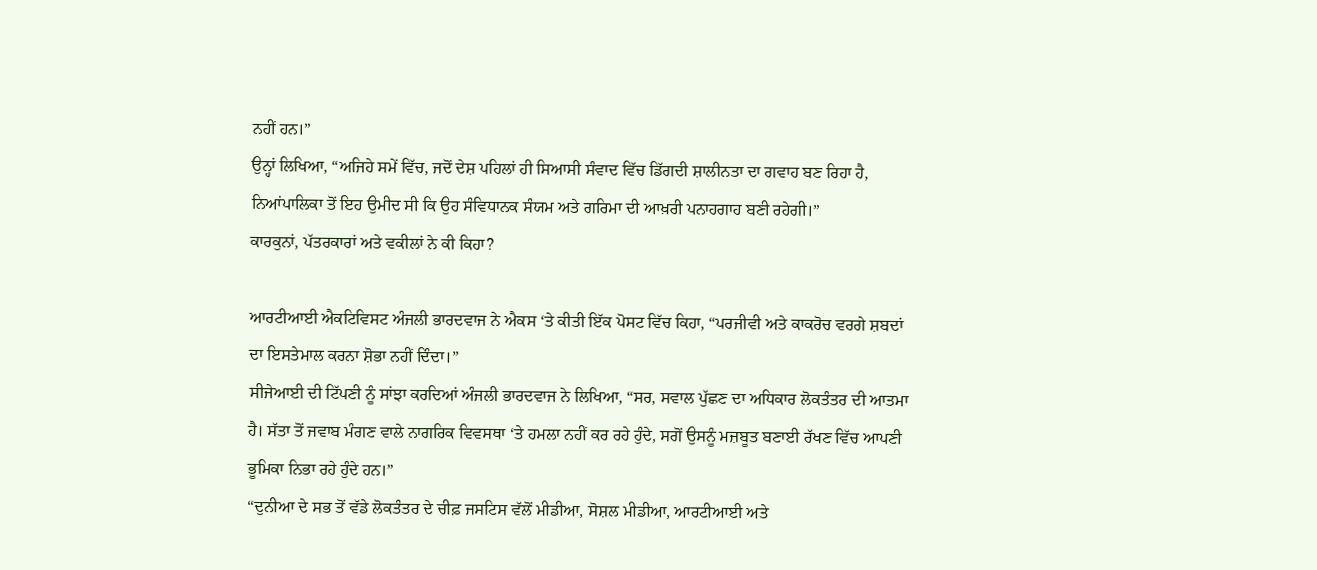ਨਹੀਂ ਹਨ।”
ਉਨ੍ਹਾਂ ਲਿਖਿਆ, “ਅਜਿਹੇ ਸਮੇਂ ਵਿੱਚ, ਜਦੋਂ ਦੇਸ਼ ਪਹਿਲਾਂ ਹੀ ਸਿਆਸੀ ਸੰਵਾਦ ਵਿੱਚ ਡਿੱਗਦੀ ਸ਼ਾਲੀਨਤਾ ਦਾ ਗਵਾਹ ਬਣ ਰਿਹਾ ਹੈ, ਨਿਆਂਪਾਲਿਕਾ ਤੋਂ ਇਹ ਉਮੀਦ ਸੀ ਕਿ ਉਹ ਸੰਵਿਧਾਨਕ ਸੰਯਮ ਅਤੇ ਗਰਿਮਾ ਦੀ ਆਖ਼ਰੀ ਪਨਾਹਗਾਹ ਬਣੀ ਰਹੇਗੀ।”
ਕਾਰਕੁਨਾਂ, ਪੱਤਰਕਾਰਾਂ ਅਤੇ ਵਕੀਲਾਂ ਨੇ ਕੀ ਕਿਹਾ?

ਆਰਟੀਆਈ ਐਕਟਿਵਿਸਟ ਅੰਜਲੀ ਭਾਰਦਵਾਜ ਨੇ ਐਕਸ ‘ਤੇ ਕੀਤੀ ਇੱਕ ਪੋਸਟ ਵਿੱਚ ਕਿਹਾ, “ਪਰਜੀਵੀ ਅਤੇ ਕਾਕਰੋਚ ਵਰਗੇ ਸ਼ਬਦਾਂ ਦਾ ਇਸਤੇਮਾਲ ਕਰਨਾ ਸ਼ੋਭਾ ਨਹੀਂ ਦਿੰਦਾ।”
ਸੀਜੇਆਈ ਦੀ ਟਿੱਪਣੀ ਨੂੰ ਸਾਂਝਾ ਕਰਦਿਆਂ ਅੰਜਲੀ ਭਾਰਦਵਾਜ ਨੇ ਲਿਖਿਆ, “ਸਰ, ਸਵਾਲ ਪੁੱਛਣ ਦਾ ਅਧਿਕਾਰ ਲੋਕਤੰਤਰ ਦੀ ਆਤਮਾ ਹੈ। ਸੱਤਾ ਤੋਂ ਜਵਾਬ ਮੰਗਣ ਵਾਲੇ ਨਾਗਰਿਕ ਵਿਵਸਥਾ ‘ਤੇ ਹਮਲਾ ਨਹੀਂ ਕਰ ਰਹੇ ਹੁੰਦੇ, ਸਗੋਂ ਉਸਨੂੰ ਮਜ਼ਬੂਤ ਬਣਾਈ ਰੱਖਣ ਵਿੱਚ ਆਪਣੀ ਭੂਮਿਕਾ ਨਿਭਾ ਰਹੇ ਹੁੰਦੇ ਹਨ।”
“ਦੁਨੀਆ ਦੇ ਸਭ ਤੋਂ ਵੱਡੇ ਲੋਕਤੰਤਰ ਦੇ ਚੀਫ਼ ਜਸਟਿਸ ਵੱਲੋਂ ਮੀਡੀਆ, ਸੋਸ਼ਲ ਮੀਡੀਆ, ਆਰਟੀਆਈ ਅਤੇ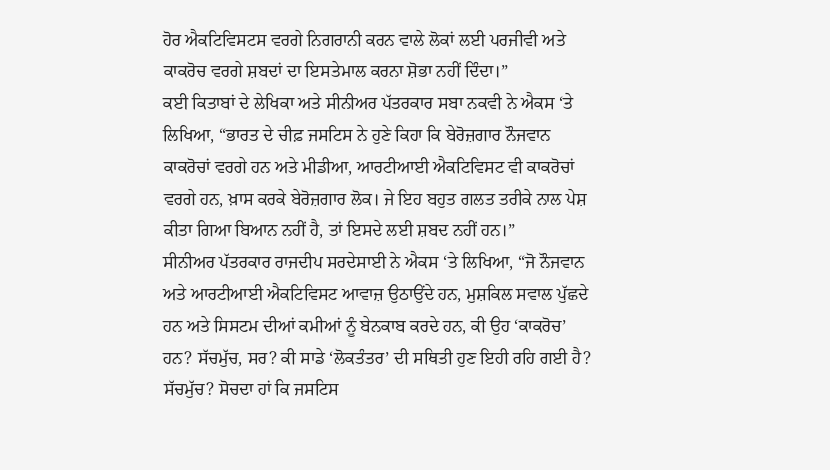ਹੋਰ ਐਕਟਿਵਿਸਟਸ ਵਰਗੇ ਨਿਗਰਾਨੀ ਕਰਨ ਵਾਲੇ ਲੋਕਾਂ ਲਈ ਪਰਜੀਵੀ ਅਤੇ ਕਾਕਰੋਚ ਵਰਗੇ ਸ਼ਬਦਾਂ ਦਾ ਇਸਤੇਮਾਲ ਕਰਨਾ ਸ਼ੋਭਾ ਨਹੀਂ ਦਿੰਦਾ।”
ਕਈ ਕਿਤਾਬਾਂ ਦੇ ਲੇਖਿਕਾ ਅਤੇ ਸੀਨੀਅਰ ਪੱਤਰਕਾਰ ਸਬਾ ਨਕਵੀ ਨੇ ਐਕਸ ‘ਤੇ ਲਿਖਿਆ, “ਭਾਰਤ ਦੇ ਚੀਫ਼ ਜਸਟਿਸ ਨੇ ਹੁਣੇ ਕਿਹਾ ਕਿ ਬੇਰੋਜ਼ਗਾਰ ਨੌਜਵਾਨ ਕਾਕਰੋਚਾਂ ਵਰਗੇ ਹਨ ਅਤੇ ਮੀਡੀਆ, ਆਰਟੀਆਈ ਐਕਟਿਵਿਸਟ ਵੀ ਕਾਕਰੋਚਾਂ ਵਰਗੇ ਹਨ, ਖ਼ਾਸ ਕਰਕੇ ਬੇਰੋਜ਼ਗਾਰ ਲੋਕ। ਜੇ ਇਹ ਬਹੁਤ ਗਲਤ ਤਰੀਕੇ ਨਾਲ ਪੇਸ਼ ਕੀਤਾ ਗਿਆ ਬਿਆਨ ਨਹੀਂ ਹੈ, ਤਾਂ ਇਸਦੇ ਲਈ ਸ਼ਬਦ ਨਹੀਂ ਹਨ।”
ਸੀਨੀਅਰ ਪੱਤਰਕਾਰ ਰਾਜਦੀਪ ਸਰਦੇਸਾਈ ਨੇ ਐਕਸ ‘ਤੇ ਲਿਖਿਆ, “ਜੋ ਨੌਜਵਾਨ ਅਤੇ ਆਰਟੀਆਈ ਐਕਟਿਵਿਸਟ ਆਵਾਜ਼ ਉਠਾਉਂਦੇ ਹਨ, ਮੁਸ਼ਕਿਲ ਸਵਾਲ ਪੁੱਛਦੇ ਹਨ ਅਤੇ ਸਿਸਟਮ ਦੀਆਂ ਕਮੀਆਂ ਨੂੰ ਬੇਨਕਾਬ ਕਰਦੇ ਹਨ, ਕੀ ਉਹ ‘ਕਾਕਰੋਚ’ ਹਨ? ਸੱਚਮੁੱਚ, ਸਰ? ਕੀ ਸਾਡੇ ‘ਲੋਕਤੰਤਰ’ ਦੀ ਸਥਿਤੀ ਹੁਣ ਇਹੀ ਰਹਿ ਗਈ ਹੈ? ਸੱਚਮੁੱਚ? ਸੋਚਦਾ ਹਾਂ ਕਿ ਜਸਟਿਸ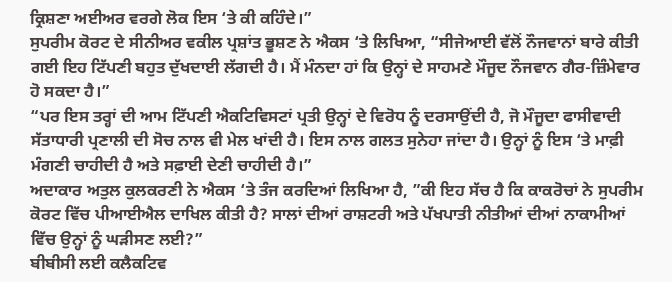ਕ੍ਰਿਸ਼ਣਾ ਅਈਅਰ ਵਰਗੇ ਲੋਕ ਇਸ ‘ਤੇ ਕੀ ਕਹਿੰਦੇ।”
ਸੁਪਰੀਮ ਕੋਰਟ ਦੇ ਸੀਨੀਅਰ ਵਕੀਲ ਪ੍ਰਸ਼ਾਂਤ ਭੂਸ਼ਣ ਨੇ ਐਕਸ ‘ਤੇ ਲਿਖਿਆ, “ਸੀਜੇਆਈ ਵੱਲੋਂ ਨੌਜਵਾਨਾਂ ਬਾਰੇ ਕੀਤੀ ਗਈ ਇਹ ਟਿੱਪਣੀ ਬਹੁਤ ਦੁੱਖਦਾਈ ਲੱਗਦੀ ਹੈ। ਮੈਂ ਮੰਨਦਾ ਹਾਂ ਕਿ ਉਨ੍ਹਾਂ ਦੇ ਸਾਹਮਣੇ ਮੌਜੂਦ ਨੌਜਵਾਨ ਗੈਰ-ਜ਼ਿੰਮੇਵਾਰ ਹੋ ਸਕਦਾ ਹੈ।”
“ਪਰ ਇਸ ਤਰ੍ਹਾਂ ਦੀ ਆਮ ਟਿੱਪਣੀ ਐਕਟਿਵਿਸਟਾਂ ਪ੍ਰਤੀ ਉਨ੍ਹਾਂ ਦੇ ਵਿਰੋਧ ਨੂੰ ਦਰਸਾਉਂਦੀ ਹੈ, ਜੋ ਮੌਜੂਦਾ ਫਾਸੀਵਾਦੀ ਸੱਤਾਧਾਰੀ ਪ੍ਰਣਾਲੀ ਦੀ ਸੋਚ ਨਾਲ ਵੀ ਮੇਲ ਖਾਂਦੀ ਹੈ। ਇਸ ਨਾਲ ਗਲਤ ਸੁਨੇਹਾ ਜਾਂਦਾ ਹੈ। ਉਨ੍ਹਾਂ ਨੂੰ ਇਸ ‘ਤੇ ਮਾਫ਼ੀ ਮੰਗਣੀ ਚਾਹੀਦੀ ਹੈ ਅਤੇ ਸਫ਼ਾਈ ਦੇਣੀ ਚਾਹੀਦੀ ਹੈ।”
ਅਦਾਕਾਰ ਅਤੁਲ ਕੁਲਕਰਣੀ ਨੇ ਐਕਸ ‘ਤੇ ਤੰਜ ਕਰਦਿਆਂ ਲਿਖਿਆ ਹੈ, ”ਕੀ ਇਹ ਸੱਚ ਹੈ ਕਿ ਕਾਕਰੋਚਾਂ ਨੇ ਸੁਪਰੀਮ ਕੋਰਟ ਵਿੱਚ ਪੀਆਈਐਲ ਦਾਖਿਲ ਕੀਤੀ ਹੈ? ਸਾਲਾਂ ਦੀਆਂ ਰਾਸ਼ਟਰੀ ਅਤੇ ਪੱਖਪਾਤੀ ਨੀਤੀਆਂ ਦੀਆਂ ਨਾਕਾਮੀਆਂ ਵਿੱਚ ਉਨ੍ਹਾਂ ਨੂੰ ਘੜੀਸਣ ਲਈ?”
ਬੀਬੀਸੀ ਲਈ ਕਲੈਕਟਿਵ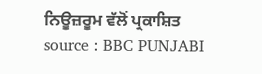ਨਿਊਜ਼ਰੂਮ ਵੱਲੋਂ ਪ੍ਰਕਾਸ਼ਿਤ
source : BBC PUNJABI